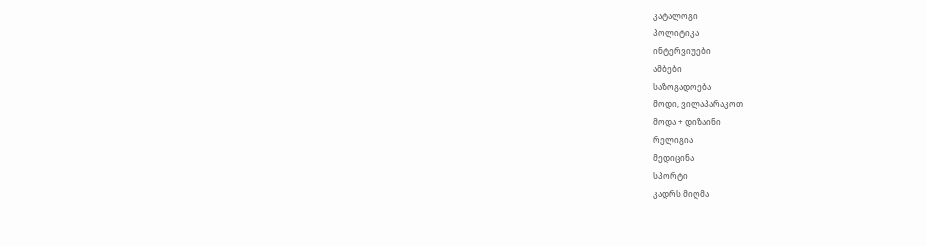კატალოგი
პოლიტიკა
ინტერვიუები
ამბები
საზოგადოება
მოდი, ვილაპარაკოთ
მოდა + დიზაინი
რელიგია
მედიცინა
სპორტი
კადრს მიღმა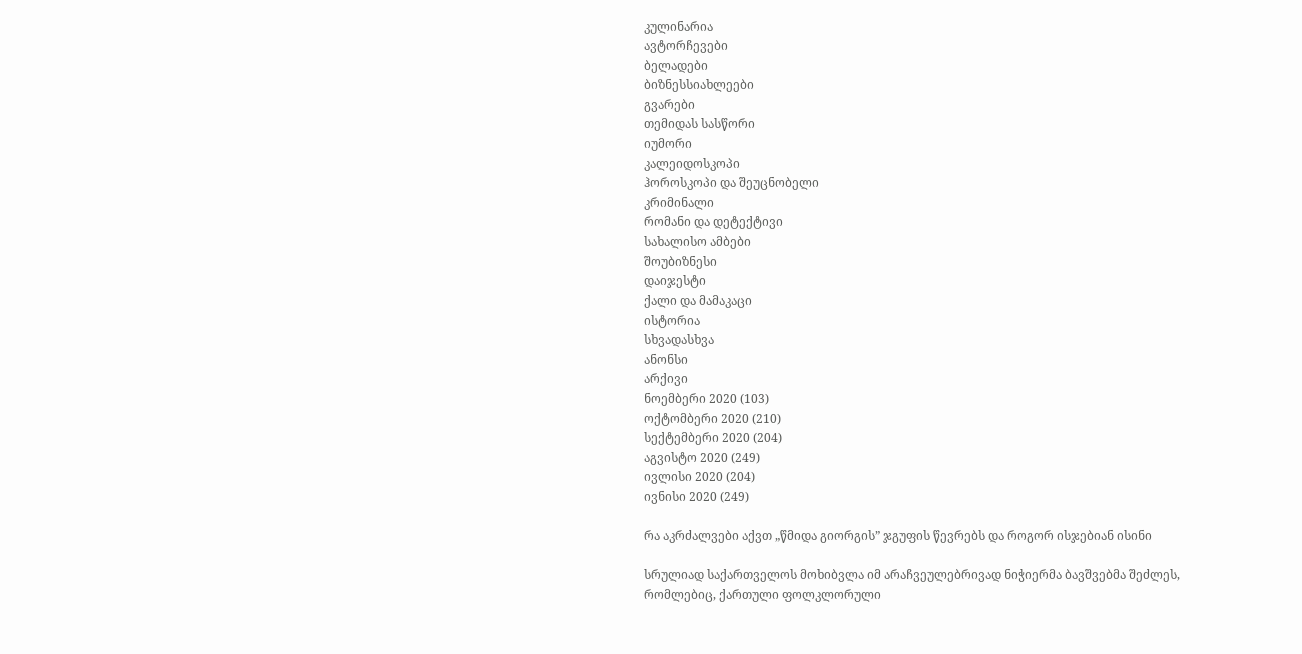კულინარია
ავტორჩევები
ბელადები
ბიზნესსიახლეები
გვარები
თემიდას სასწორი
იუმორი
კალეიდოსკოპი
ჰოროსკოპი და შეუცნობელი
კრიმინალი
რომანი და დეტექტივი
სახალისო ამბები
შოუბიზნესი
დაიჯესტი
ქალი და მამაკაცი
ისტორია
სხვადასხვა
ანონსი
არქივი
ნოემბერი 2020 (103)
ოქტომბერი 2020 (210)
სექტემბერი 2020 (204)
აგვისტო 2020 (249)
ივლისი 2020 (204)
ივნისი 2020 (249)

რა აკრძალვები აქვთ „წმიდა გიორგის” ჯგუფის წევრებს და როგორ ისჯებიან ისინი

სრულიად საქართველოს მოხიბვლა იმ არაჩვეულებრივად ნიჭიერმა ბავშვებმა შეძლეს, რომლებიც, ქართული ფოლკლორული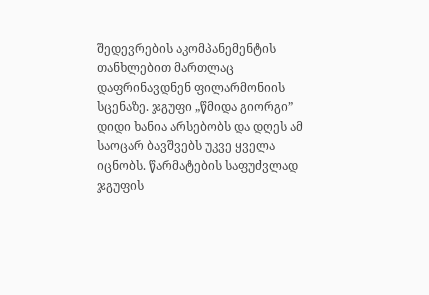შედევრების აკომპანემენტის თანხლებით მართლაც დაფრინავდნენ ფილარმონიის სცენაზე. ჯგუფი „წმიდა გიორგი” დიდი ხანია არსებობს და დღეს ამ საოცარ ბავშვებს უკვე ყველა იცნობს. წარმატების საფუძვლად ჯგუფის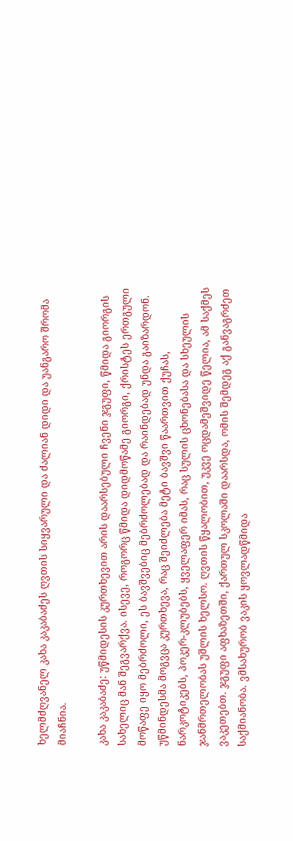ხელმძღვანელ კახა კაკაბაძეს ღვთის სიყვარული და ძალიან დიდი და უანგარო შრომა მიაჩნია.

კახა კაკაბაძე: უწმიდესის კურთხევით არის დაარსებული ჩვენი ჯგუფი, წმიდა გიორგის სახელიც მან შეგვარქვა. ისევე, როგორც წმიდა დიდმოწამე გიორგი, ქრისტეს ერთგული მოწაფე იყო მებრძოლი, ეს ბავშვებიც მებრძოლებად და რაინდებად უნდა გაიზარდონ. უწმინდესმა მოგვცა კურთხევა, რაც შეიძლება მეტი ბავშვი წაართვით ქუჩას, ნარკოტიკებს, პოკერ-კლუბებს, ყველაფერ იმას, რაც სულის ცხონებასა და სხეულის ჯანმრთელობას უშლის ხელსო. ღვთის წყალობით, უკვე ოცდამეშვიდე წელია, ამ საქმეს ვაკეთებთ. ჯგუფი აფხაზეთში, ქართულ სკოლაში დაარსდა, ომის შემდეგ აქ განვაგრძეთ საქმიანობა. ვმსახურობ ვაკის ყოვლადწმიდა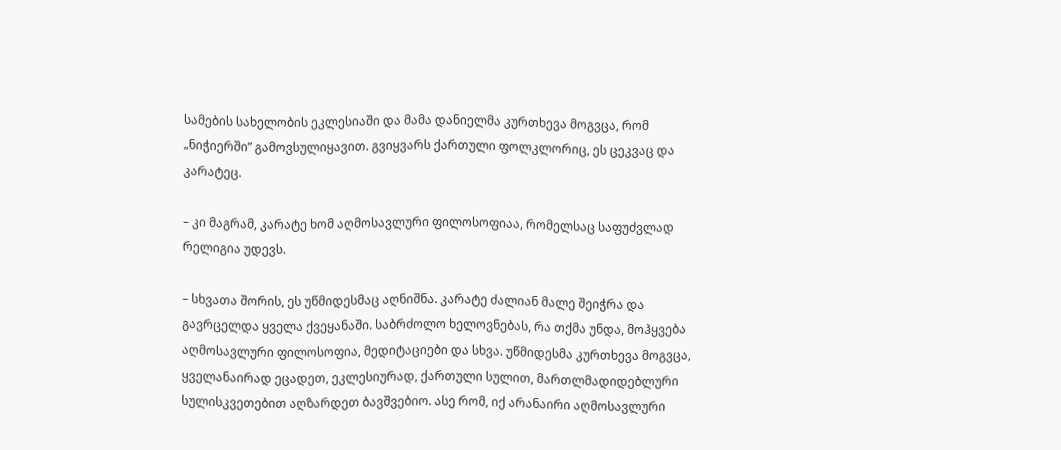სამების სახელობის ეკლესიაში და მამა დანიელმა კურთხევა მოგვცა, რომ „ნიჭიერში” გამოვსულიყავით. გვიყვარს ქართული ფოლკლორიც, ეს ცეკვაც და კარატეც.

– კი მაგრამ, კარატე ხომ აღმოსავლური ფილოსოფიაა, რომელსაც საფუძვლად რელიგია უდევს.

– სხვათა შორის, ეს უწმიდესმაც აღნიშნა. კარატე ძალიან მალე შეიჭრა და გავრცელდა ყველა ქვეყანაში. საბრძოლო ხელოვნებას, რა თქმა უნდა, მოჰყვება აღმოსავლური ფილოსოფია, მედიტაციები და სხვა. უწმიდესმა კურთხევა მოგვცა, ყველანაირად ეცადეთ, ეკლესიურად, ქართული სულით, მართლმადიდებლური სულისკვეთებით აღზარდეთ ბავშვებიო. ასე რომ, იქ არანაირი აღმოსავლური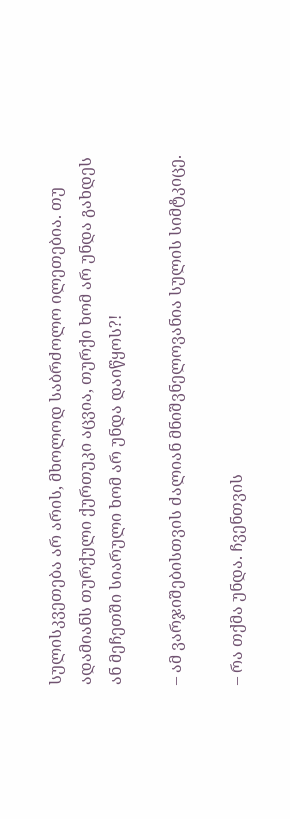სულისკვეთება არ არის, მხოლოდ საბრძოლო ილეთებია. თუ ადამიანს თურქული ქურთუკი აცვია, თურქი ხომ არ უნდა გახდეს ან მეჩეთში სიარული ხომ არ უნდა დაიწყოს?!

– ამ ვარჯიშებისთვის ძალიან მნიშვნელოვანია სულის სიმტკიცე.

– რა თქმა უნდა. ჩვენთვის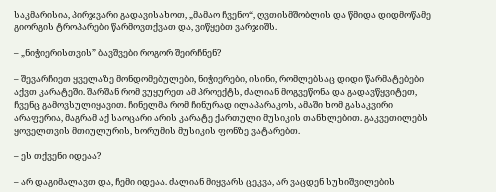საკმარისია, პირჯვარი გადავისახოთ, „მამაო ჩვენო“, ღვთისმშობლის და წმიდა დიდმოწამე გიორგის ტროპარები წარმოვთქვათ და, ვიწყებთ ვარჯიშს.

– „ნიჭიერისთვის” ბავშვები როგორ შეირჩნენ?

– შევარჩიეთ ყველაზე მონდომებულები, ნიჭიერები, ისინი, რომლებსაც დიდი წარმატებები აქვთ კარატეში. შარშან რომ ვუყურეთ ამ პროექტს, ძალიან მოგვეწონა და გადავწყვიტეთ, ჩვენც გამოვსულიყავით. ჩინელმა რომ ჩინურად ილაპარაკოს, ამაში ხომ გასაკვირი არაფერია, მაგრამ აქ საოცარი არის კარატე ქართული მუსიკის თანხლებით. გაკვეთილებს ყოველთვის მთიულურის, ხორუმის მუსიკის ფონზე ვატარებთ.

– ეს თქვენი იდეაა?

– არ დაგიმალავთ და, ჩემი იდეაა. ძალიან მიყვარს ცეკვა, არ ვაცდენ სუხიშვილების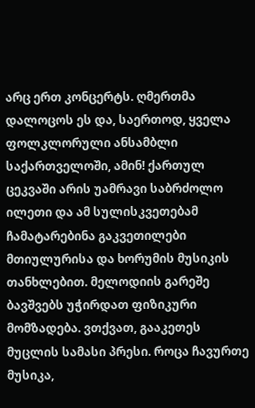არც ერთ კონცერტს. ღმერთმა დალოცოს ეს და, საერთოდ, ყველა ფოლკლორული ანსამბლი საქართველოში, ამინ! ქართულ ცეკვაში არის უამრავი საბრძოლო ილეთი და ამ სულისკვეთებამ ჩამატარებინა გაკვეთილები მთიულურისა და ხორუმის მუსიკის თანხლებით. მელოდიის გარეშე ბავშვებს უჭირდათ ფიზიკური მომზადება. ვთქვათ, გააკეთეს მუცლის სამასი პრესი. როცა ჩავურთე მუსიკა,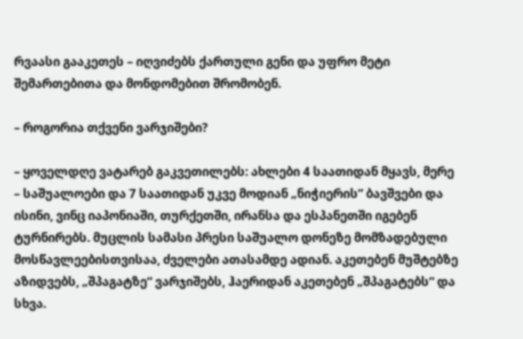რვაასი გააკეთეს – იღვიძებს ქართული გენი და უფრო მეტი შემართებითა და მონდომებით შრომობენ.

– როგორია თქვენი ვარჯიშები?

– ყოველდღე ვატარებ გაკვეთილებს: ახლები 4 საათიდან მყავს, მერე – საშუალოები და 7 საათიდან უკვე მოდიან „ნიჭიერის” ბავშვები და ისინი, ვინც იაპონიაში, თურქეთში, ირანსა და ესპანეთში იგებენ ტურნირებს. მუცლის სამასი პრესი საშუალო დონეზე მომზადებული მოსწავლეებისთვისაა, ძველები ათასამდე ადიან. აკეთებენ მუშტებზე აზიდვებს, „შპაგატზე“ ვარჯიშებს, ჰაერიდან აკეთებენ „შპაგატებს“ და სხვა.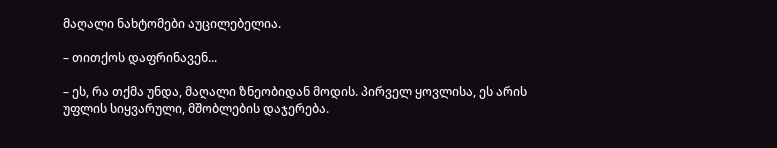მაღალი ნახტომები აუცილებელია.

– თითქოს დაფრინავენ...

– ეს, რა თქმა უნდა, მაღალი ზნეობიდან მოდის. პირველ ყოვლისა, ეს არის უფლის სიყვარული, მშობლების დაჯერება.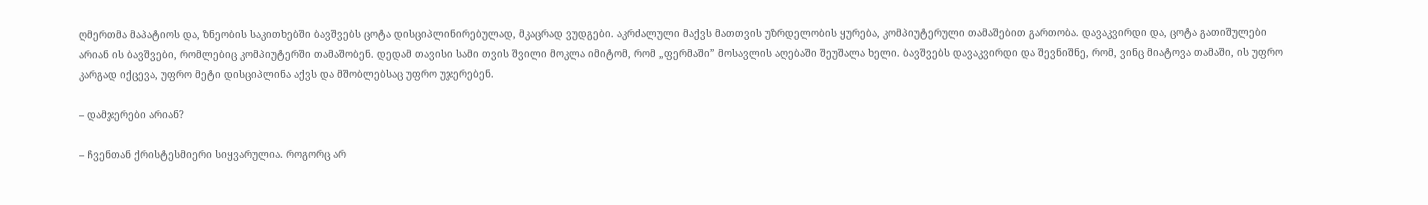ღმერთმა მაპატიოს და, ზნეობის საკითხებში ბავშვებს ცოტა დისციპლინირებულად, მკაცრად ვუდგები. აკრძალული მაქვს მათთვის უზრდელობის ყურება, კომპიუტერული თამაშებით გართობა. დავაკვირდი და, ცოტა გათიშულები არიან ის ბავშვები, რომლებიც კომპიუტერში თამაშობენ. დედამ თავისი სამი თვის შვილი მოკლა იმიტომ, რომ „ფერმაში” მოსავლის აღებაში შეუშალა ხელი. ბავშვებს დავაკვირდი და შევნიშნე, რომ, ვინც მიატოვა თამაში, ის უფრო კარგად იქცევა, უფრო მეტი დისციპლინა აქვს და მშობლებსაც უფრო უჯერებენ.

– დამჯერები არიან?

– ჩვენთან ქრისტესმიერი სიყვარულია. როგორც არ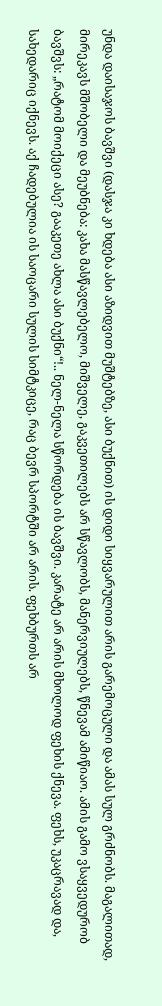უნდა დაისაჯოს ბავშვი (დასჯა კი ხდება ასი აზიდვით მუშტებზე, ასი ბუქნით) ის დიდი სიყვარულით არის გარემოცული და ამას სულ გრძნობს. მაგალითად, მირეკავს მშობელი და მეუბნება: კახა მასწავლებელო, მიშველე, გაკვეთილებს არ სწავლობს, მანერვიულებს, წნევამ ამიწიაო. ამის გამო ვსაყვედურობ ბავშვს: „რატომ მოიქეცი ასე? გააკეთე ახლა ასი ბუქნი“!.. ნელ-ნელა სწორდება ის ბავშვი. კარატე არ არის მხოლოდ ფეხის ქნევა. ფეხს, უკაცრავად და, სახედარიც იქნევს. აქ ჩადებულია ის საოცარი სულის სიმტკიცე, რაც ბევრ სპორტში არ არის. ფეხბურთს არ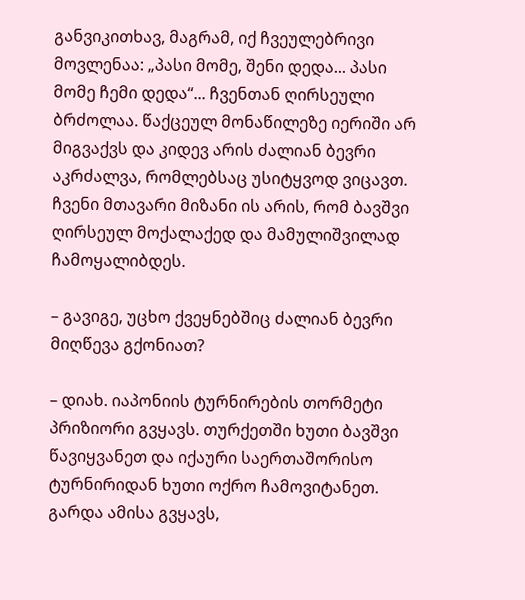განვიკითხავ, მაგრამ, იქ ჩვეულებრივი მოვლენაა: „პასი მომე, შენი დედა... პასი მომე ჩემი დედა“... ჩვენთან ღირსეული ბრძოლაა. წაქცეულ მონაწილეზე იერიში არ მიგვაქვს და კიდევ არის ძალიან ბევრი აკრძალვა, რომლებსაც უსიტყვოდ ვიცავთ. ჩვენი მთავარი მიზანი ის არის, რომ ბავშვი ღირსეულ მოქალაქედ და მამულიშვილად ჩამოყალიბდეს.

– გავიგე, უცხო ქვეყნებშიც ძალიან ბევრი მიღწევა გქონიათ?

– დიახ. იაპონიის ტურნირების თორმეტი პრიზიორი გვყავს. თურქეთში ხუთი ბავშვი წავიყვანეთ და იქაური საერთაშორისო ტურნირიდან ხუთი ოქრო ჩამოვიტანეთ. გარდა ამისა გვყავს,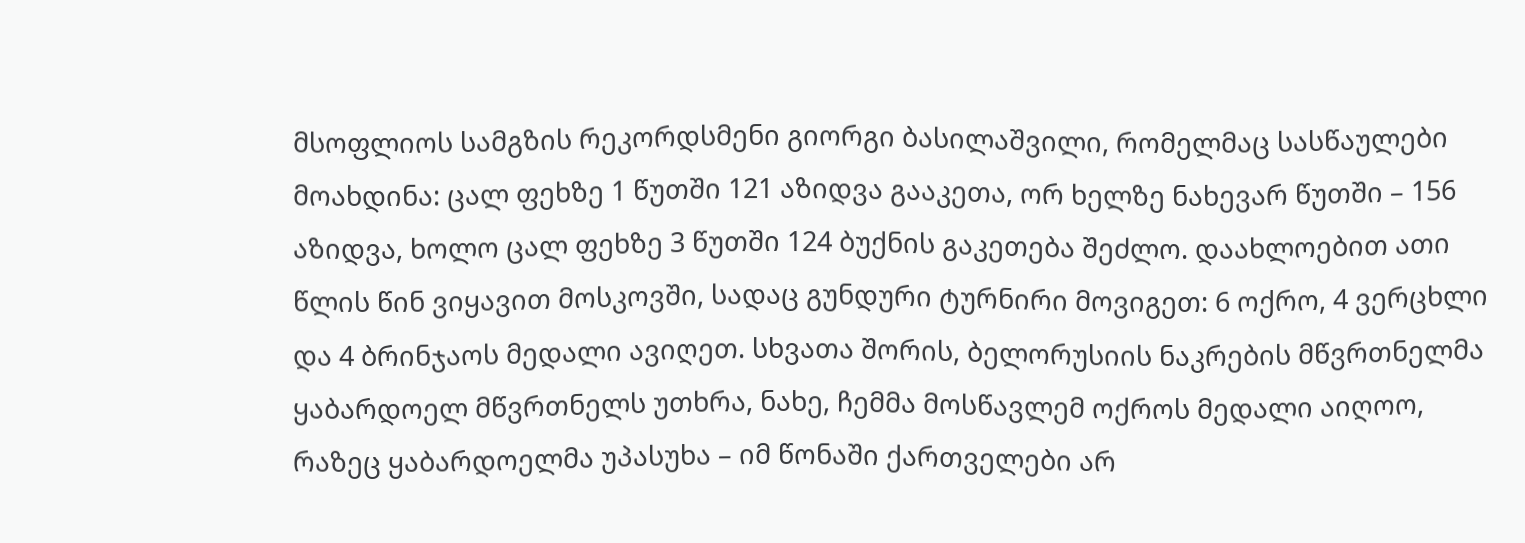მსოფლიოს სამგზის რეკორდსმენი გიორგი ბასილაშვილი, რომელმაც სასწაულები მოახდინა: ცალ ფეხზე 1 წუთში 121 აზიდვა გააკეთა, ორ ხელზე ნახევარ წუთში – 156 აზიდვა, ხოლო ცალ ფეხზე 3 წუთში 124 ბუქნის გაკეთება შეძლო. დაახლოებით ათი წლის წინ ვიყავით მოსკოვში, სადაც გუნდური ტურნირი მოვიგეთ: 6 ოქრო, 4 ვერცხლი და 4 ბრინჯაოს მედალი ავიღეთ. სხვათა შორის, ბელორუსიის ნაკრების მწვრთნელმა ყაბარდოელ მწვრთნელს უთხრა, ნახე, ჩემმა მოსწავლემ ოქროს მედალი აიღოო, რაზეც ყაბარდოელმა უპასუხა – იმ წონაში ქართველები არ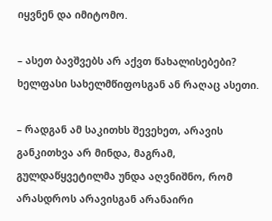იყვნენ და იმიტომო.

– ასეთ ბავშვებს არ აქვთ წახალისებები? ხელფასი სახელმწიფოსგან ან რაღაც ასეთი.

– რადგან ამ საკითხს შევეხეთ, არავის განკითხვა არ მინდა, მაგრამ, გულდაწყვეტილმა უნდა აღვნიშნო, რომ არასდროს არავისგან არანაირი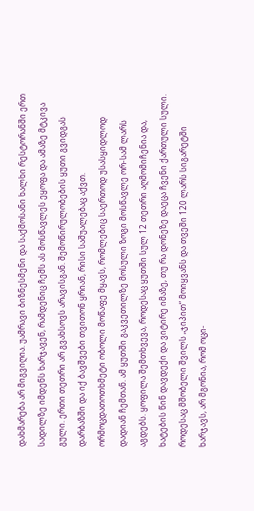დახმარება არ მიგვიღია. უამრავი ბიზნესმენი და საქმოსანი ხალხი რესტორანში ერთ სადილზე იმდენს ხარჯავენ, რამდენიც ჩემს ას მოსწავლეს ეყოფა და ამაზე მტკივა გული. ერთი თეთრი არ გვახსოვს არავისგან. შემოწირულობების ყუთი გვიდგას დარბაზში და იქ ბავშვები თვითონ ყრიან, რისი საშუალებაც აქვთ. ორმოცდათოთხმეტი ობოლი მოწაფე მყავს, რომლებიც საერთოდ უსასყიდლოდ დადიან ჩემთან. ამ ყუთში გაკვეთილზე მოსული ზოგი მოსწავლე ორ-სამ ლარს აგდებს. ყოფილა შემთხვევა, როდესაც ყუთში სულ 12 თეთრი აღმომიჩენია და, ხატების წინ დავდექი და ვიტირე იმაზე, თუ რა დონეზე დაეცა ჩვენი ქართული სული. როდესაც მშობელი შვილს „ჯიპით“ მოიყვანს და თვეში 120 ლარს სიგარეტში ხარჯავს, არ მგონია, რომ ოცი-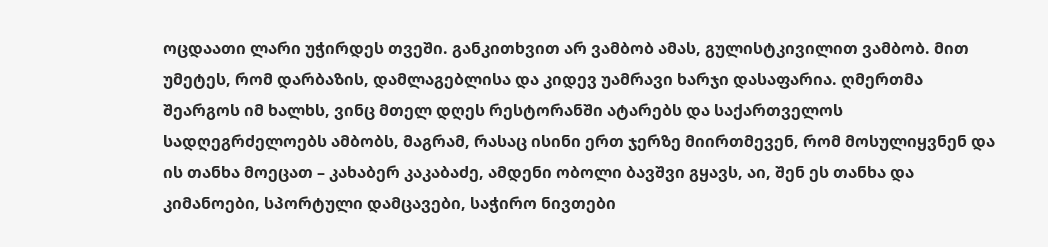ოცდაათი ლარი უჭირდეს თვეში. განკითხვით არ ვამბობ ამას, გულისტკივილით ვამბობ. მით უმეტეს, რომ დარბაზის, დამლაგებლისა და კიდევ უამრავი ხარჯი დასაფარია. ღმერთმა შეარგოს იმ ხალხს, ვინც მთელ დღეს რესტორანში ატარებს და საქართველოს სადღეგრძელოებს ამბობს, მაგრამ, რასაც ისინი ერთ ჯერზე მიირთმევენ, რომ მოსულიყვნენ და ის თანხა მოეცათ – კახაბერ კაკაბაძე, ამდენი ობოლი ბავშვი გყავს, აი, შენ ეს თანხა და კიმანოები, სპორტული დამცავები, საჭირო ნივთები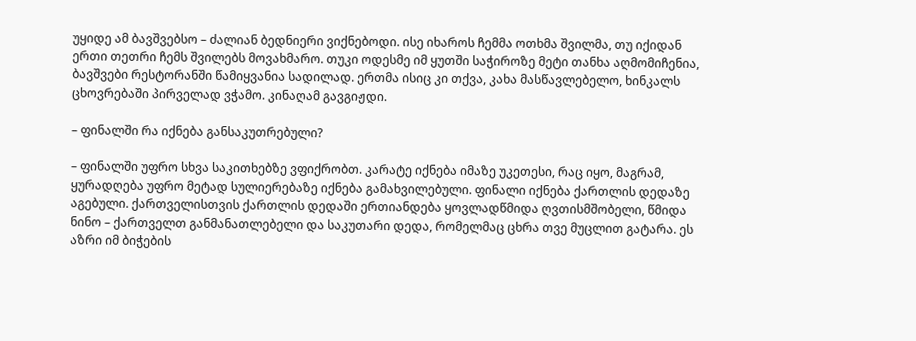უყიდე ამ ბავშვებსო – ძალიან ბედნიერი ვიქნებოდი. ისე იხაროს ჩემმა ოთხმა შვილმა, თუ იქიდან ერთი თეთრი ჩემს შვილებს მოვახმარო. თუკი ოდესმე იმ ყუთში საჭიროზე მეტი თანხა აღმომიჩენია, ბავშვები რესტორანში წამიყვანია სადილად. ერთმა ისიც კი თქვა, კახა მასწავლებელო, ხინკალს ცხოვრებაში პირველად ვჭამო. კინაღამ გავგიჟდი.

– ფინალში რა იქნება განსაკუთრებული?

– ფინალში უფრო სხვა საკითხებზე ვფიქრობთ. კარატე იქნება იმაზე უკეთესი, რაც იყო, მაგრამ, ყურადღება უფრო მეტად სულიერებაზე იქნება გამახვილებული. ფინალი იქნება ქართლის დედაზე აგებული. ქართველისთვის ქართლის დედაში ერთიანდება ყოვლადწმიდა ღვთისმშობელი, წმიდა ნინო – ქართველთ განმანათლებელი და საკუთარი დედა, რომელმაც ცხრა თვე მუცლით გატარა. ეს აზრი იმ ბიჭების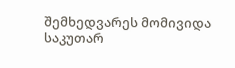შემხედვარეს მომივიდა საკუთარ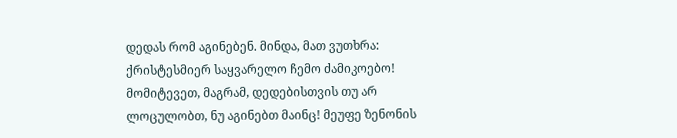დედას რომ აგინებენ. მინდა, მათ ვუთხრა: ქრისტესმიერ საყვარელო ჩემო ძამიკოებო! მომიტევეთ, მაგრამ, დედებისთვის თუ არ ლოცულობთ, ნუ აგინებთ მაინც! მეუფე ზენონის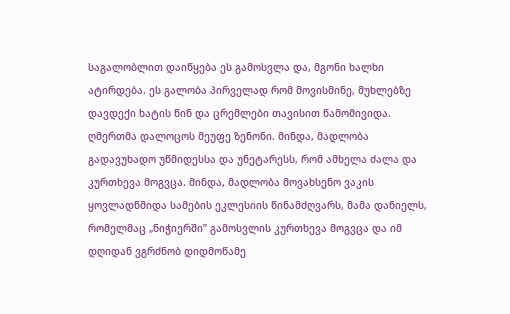საგალობლით დაიწყება ეს გამოსვლა და, მგონი ხალხი ატირდება. ეს გალობა პირველად რომ მოვისმინე, მუხლებზე დავდექი ხატის წინ და ცრემლები თავისით წამომივიდა. ღმერთმა დალოცოს მეუფე ზენონი. მინდა, მადლობა გადავუხადო უწმიდესსა და უნეტარესს, რომ ამხელა ძალა და კურთხევა მოგვცა. მინდა, მადლობა მოვახსენო ვაკის ყოვლადწმიდა სამების ეკლესიის წინამძღვარს, მამა დანიელს, რომელმაც „ნიჭიერში” გამოსვლის კურთხევა მოგვცა და იმ დღიდან ვგრძნობ დიდმოწამე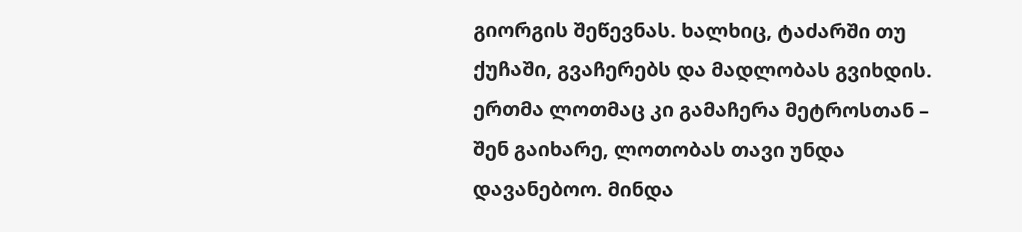გიორგის შეწევნას. ხალხიც, ტაძარში თუ ქუჩაში, გვაჩერებს და მადლობას გვიხდის. ერთმა ლოთმაც კი გამაჩერა მეტროსთან – შენ გაიხარე, ლოთობას თავი უნდა დავანებოო. მინდა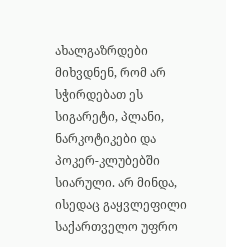ახალგაზრდები მიხვდნენ, რომ არ სჭირდებათ ეს სიგარეტი, პლანი, ნარკოტიკები და პოკერ-კლუბებში სიარული. არ მინდა, ისედაც გაყვლეფილი საქართველო უფრო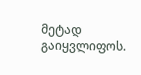მეტად გაიყვლიფოს.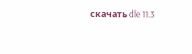скачать dle 11.3